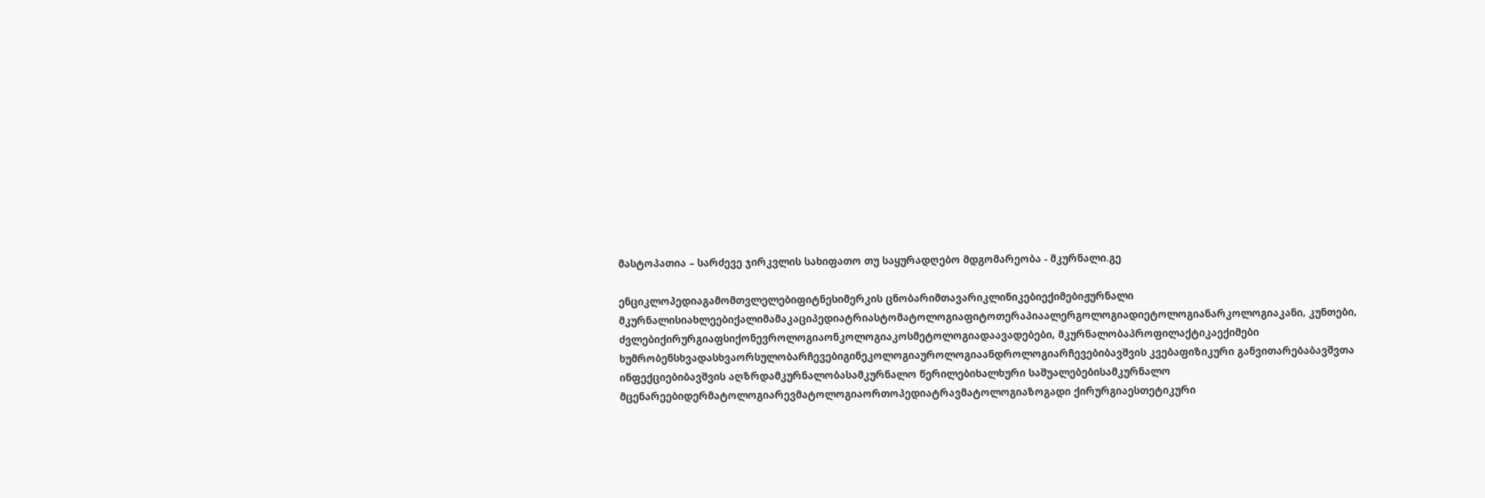მასტოპათია – სარძევე ჯირკვლის სახიფათო თუ საყურადღებო მდგომარეობა - მკურნალი.გე

ენციკლოპედიაგამომთვლელებიფიტნესიმერკის ცნობარიმთავარიკლინიკებიექიმებიჟურნალი მკურნალისიახლეებიქალიმამაკაციპედიატრიასტომატოლოგიაფიტოთერაპიაალერგოლოგიადიეტოლოგიანარკოლოგიაკანი, კუნთები, ძვლებიქირურგიაფსიქონევროლოგიაონკოლოგიაკოსმეტოლოგიადაავადებები, მკურნალობაპროფილაქტიკაექიმები ხუმრობენსხვადასხვაორსულობარჩევებიგინეკოლოგიაუროლოგიაანდროლოგიარჩევებიბავშვის კვებაფიზიკური განვითარებაბავშვთა ინფექციებიბავშვის აღზრდამკურნალობასამკურნალო წერილებიხალხური საშუალებებისამკურნალო მცენარეებიდერმატოლოგიარევმატოლოგიაორთოპედიატრავმატოლოგიაზოგადი ქირურგიაესთეტიკური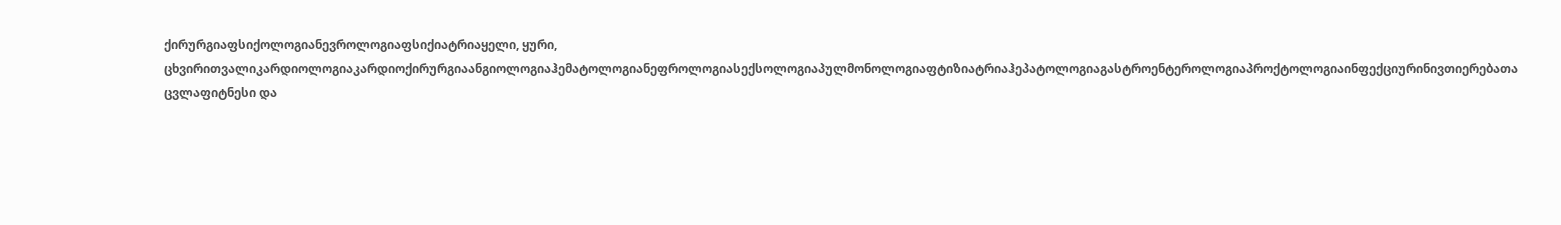ქირურგიაფსიქოლოგიანევროლოგიაფსიქიატრიაყელი, ყური, ცხვირითვალიკარდიოლოგიაკარდიოქირურგიაანგიოლოგიაჰემატოლოგიანეფროლოგიასექსოლოგიაპულმონოლოგიაფტიზიატრიაჰეპატოლოგიაგასტროენტეროლოგიაპროქტოლოგიაინფექციურინივთიერებათა ცვლაფიტნესი და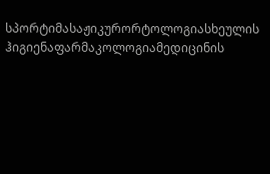სპორტიმასაჟიკურორტოლოგიასხეულის ჰიგიენაფარმაკოლოგიამედიცინის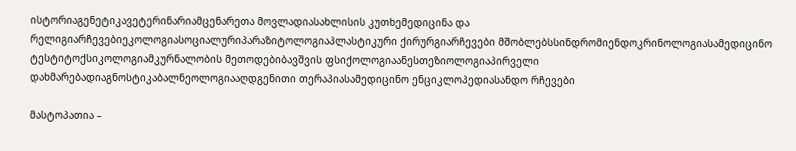ისტორიაგენეტიკავეტერინარიამცენარეთა მოვლადიასახლისის კუთხემედიცინა და რელიგიარჩევებიეკოლოგიასოციალურიპარაზიტოლოგიაპლასტიკური ქირურგიარჩევები მშობლებსსინდრომიენდოკრინოლოგიასამედიცინო ტესტიტოქსიკოლოგიამკურნალობის მეთოდებიბავშვის ფსიქოლოგიაანესთეზიოლოგიაპირველი დახმარებადიაგნოსტიკაბალნეოლოგიააღდგენითი თერაპიასამედიცინო ენციკლოპედიასანდო რჩევები

მასტოპათია –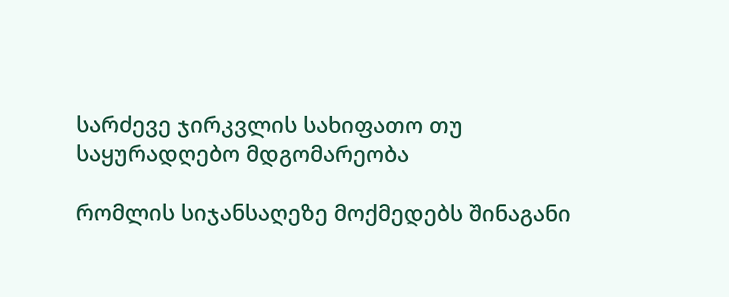სარძევე ჯირკვლის სახიფათო თუ საყურადღებო მდგომარეობა

რომლის სიჯანსაღეზე მოქმედებს შინაგანი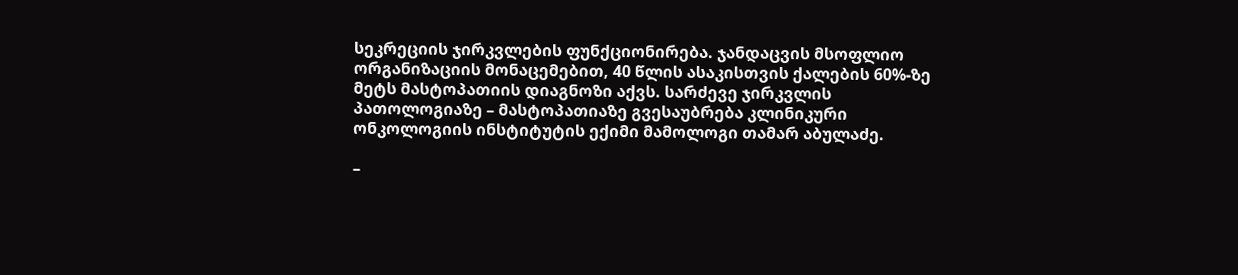სეკრეციის ჯირკვლების ფუნქციონირება. ჯანდაცვის მსოფლიო ორგანიზაციის მონაცემებით, 40 წლის ასაკისთვის ქალების 60%-ზე მეტს მასტოპათიის დიაგნოზი აქვს. სარძევე ჯირკვლის პათოლოგიაზე – მასტოპათიაზე გვესაუბრება კლინიკური ონკოლოგიის ინსტიტუტის ექიმი მამოლოგი თამარ აბულაძე.

–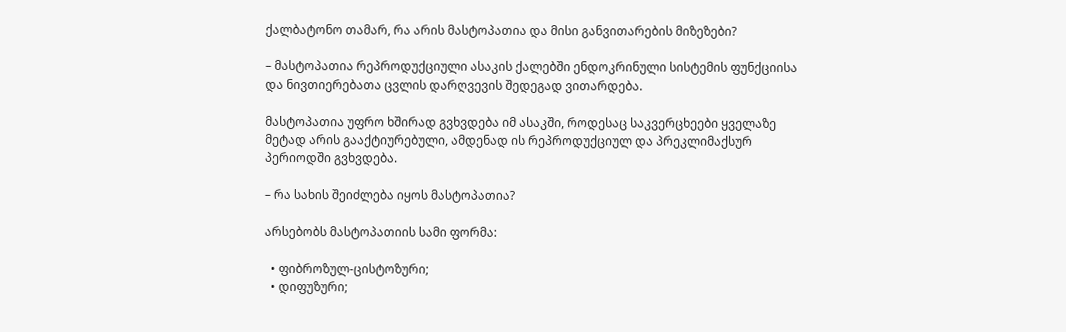ქალბატონო თამარ, რა არის მასტოპათია და მისი განვითარების მიზეზები?

– მასტოპათია რეპროდუქციული ასაკის ქალებში ენდოკრინული სისტემის ფუნქციისა და ნივთიერებათა ცვლის დარღვევის შედეგად ვითარდება.

მასტოპათია უფრო ხშირად გვხვდება იმ ასაკში, როდესაც საკვერცხეები ყველაზე მეტად არის გააქტიურებული, ამდენად ის რეპროდუქციულ და პრეკლიმაქსურ პერიოდში გვხვდება.

– რა სახის შეიძლება იყოს მასტოპათია?

არსებობს მასტოპათიის სამი ფორმა:

  • ფიბროზულ-ცისტოზური;
  • დიფუზური;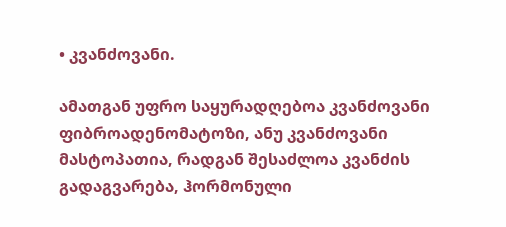• კვანძოვანი.

ამათგან უფრო საყურადღებოა კვანძოვანი ფიბროადენომატოზი, ანუ კვანძოვანი მასტოპათია, რადგან შესაძლოა კვანძის გადაგვარება, ჰორმონული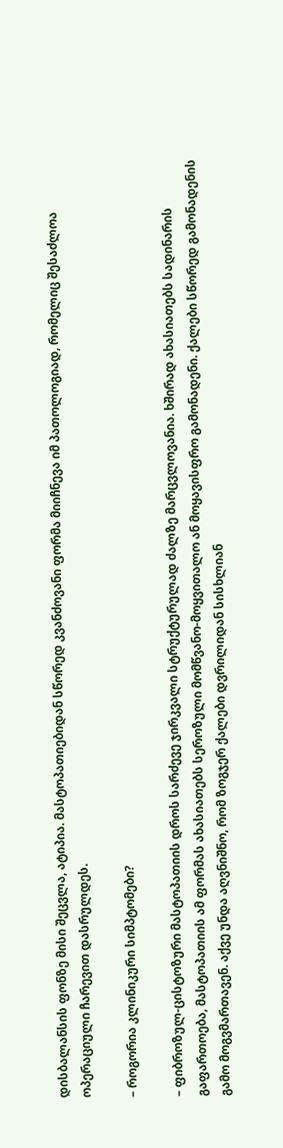დისბალანსის ფონზე მისი შეცვლა, ატიპია. მასტოპათიებიდან სწორედ კვანძოვანი ფორმა მიიჩნევა იმ პათოლოგიად, რომელიც შესაძლოა ოპერაციული ჩარევით დასრულდეს.

– როგორია კლინიკური სიმპტომები?

– ფიბროზულ-ცისტოზური მასტოპათიის დროს სარძევე ჯირკვალი სტრუქტურულად ძალზე მარცვლოვანია. ხშირად ახასიათებს სადინარის გაფართოება, მასტოპათიის ამ ფორმას ახასიათებს სეროზული მომწვანო-მოყვითალო ან მოყავისფრო გამონადენი. ქალები სწორედ გამონადენის გამო მოგვმართავენ. აქვე უნდა აღვნიშნო, რომ ზოგჯერ ქალები დვრილიდან სისხლიან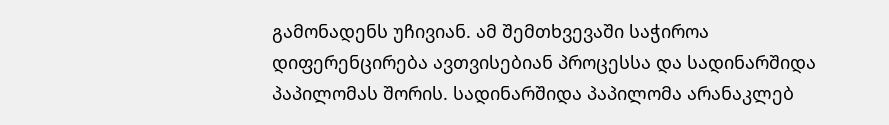გამონადენს უჩივიან. ამ შემთხვევაში საჭიროა დიფერენცირება ავთვისებიან პროცესსა და სადინარშიდა პაპილომას შორის. სადინარშიდა პაპილომა არანაკლებ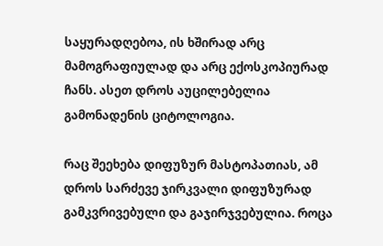საყურადღებოა, ის ხშირად არც მამოგრაფიულად და არც ექოსკოპიურად ჩანს. ასეთ დროს აუცილებელია გამონადენის ციტოლოგია.

რაც შეეხება დიფუზურ მასტოპათიას, ამ დროს სარძევე ჯირკვალი დიფუზურად გამკვრივებული და გაჯირჯვებულია. როცა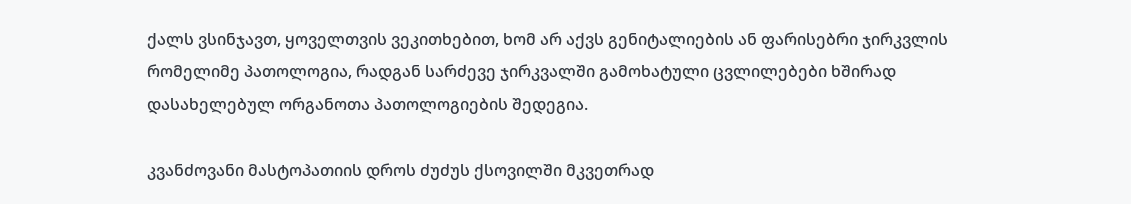ქალს ვსინჯავთ, ყოველთვის ვეკითხებით, ხომ არ აქვს გენიტალიების ან ფარისებრი ჯირკვლის რომელიმე პათოლოგია, რადგან სარძევე ჯირკვალში გამოხატული ცვლილებები ხშირად დასახელებულ ორგანოთა პათოლოგიების შედეგია.

კვანძოვანი მასტოპათიის დროს ძუძუს ქსოვილში მკვეთრად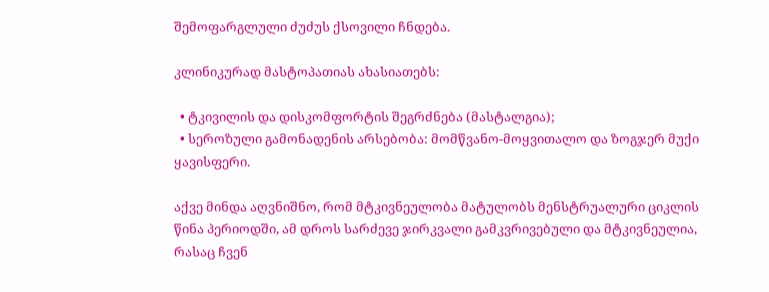შემოფარგლული ძუძუს ქსოვილი ჩნდება.

კლინიკურად მასტოპათიას ახასიათებს:

  • ტკივილის და დისკომფორტის შეგრძნება (მასტალგია);
  • სეროზული გამონადენის არსებობა: მომწვანო-მოყვითალო და ზოგჯერ მუქი ყავისფერი.

აქვე მინდა აღვნიშნო, რომ მტკივნეულობა მატულობს მენსტრუალური ციკლის წინა პერიოდში, ამ დროს სარძევე ჯირკვალი გამკვრივებული და მტკივნეულია, რასაც ჩვენ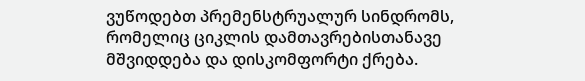ვუწოდებთ პრემენსტრუალურ სინდრომს, რომელიც ციკლის დამთავრებისთანავე მშვიდდება და დისკომფორტი ქრება.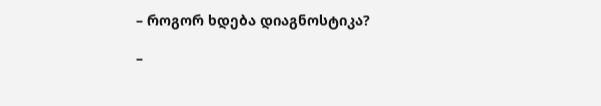– როგორ ხდება დიაგნოსტიკა?

–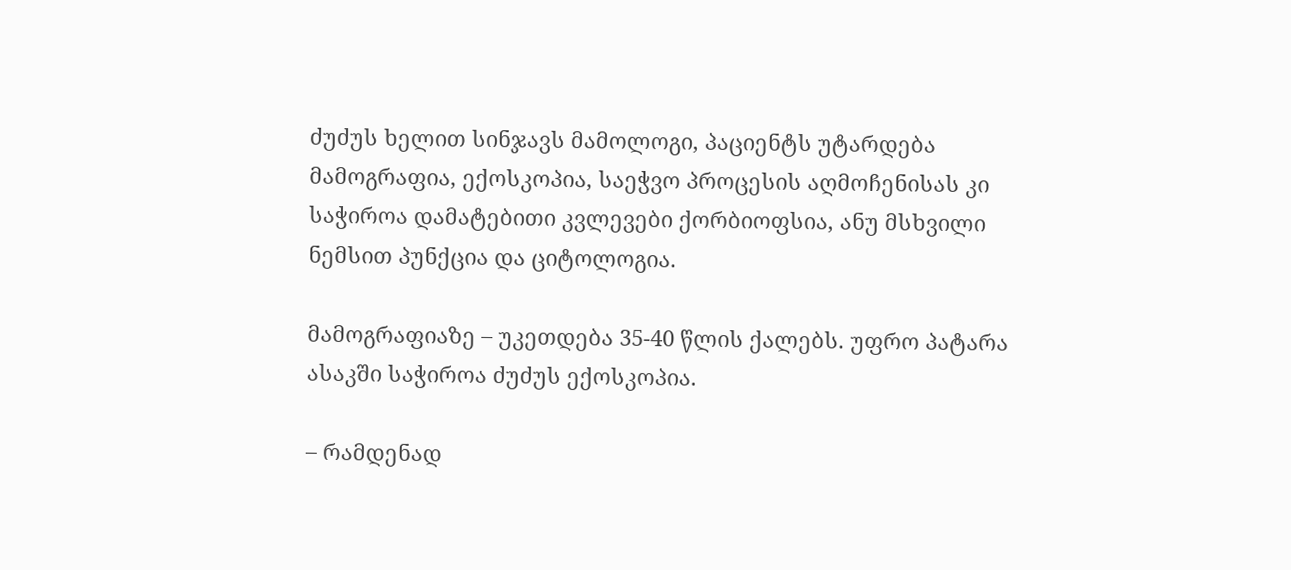ძუძუს ხელით სინჯავს მამოლოგი, პაციენტს უტარდება მამოგრაფია, ექოსკოპია, საეჭვო პროცესის აღმოჩენისას კი საჭიროა დამატებითი კვლევები ქორბიოფსია, ანუ მსხვილი ნემსით პუნქცია და ციტოლოგია.

მამოგრაფიაზე – უკეთდება 35-40 წლის ქალებს. უფრო პატარა ასაკში საჭიროა ძუძუს ექოსკოპია.

– რამდენად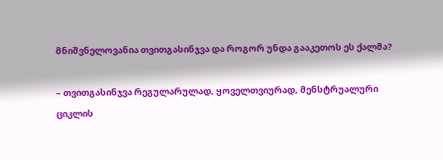მნიშვნელოვანია თვითგასინჯვა და როგორ უნდა გააკეთოს ეს ქალმა?

– თვითგასინჯვა რეგულარულად, ყოველთვიურად, მენსტრუალური ციკლის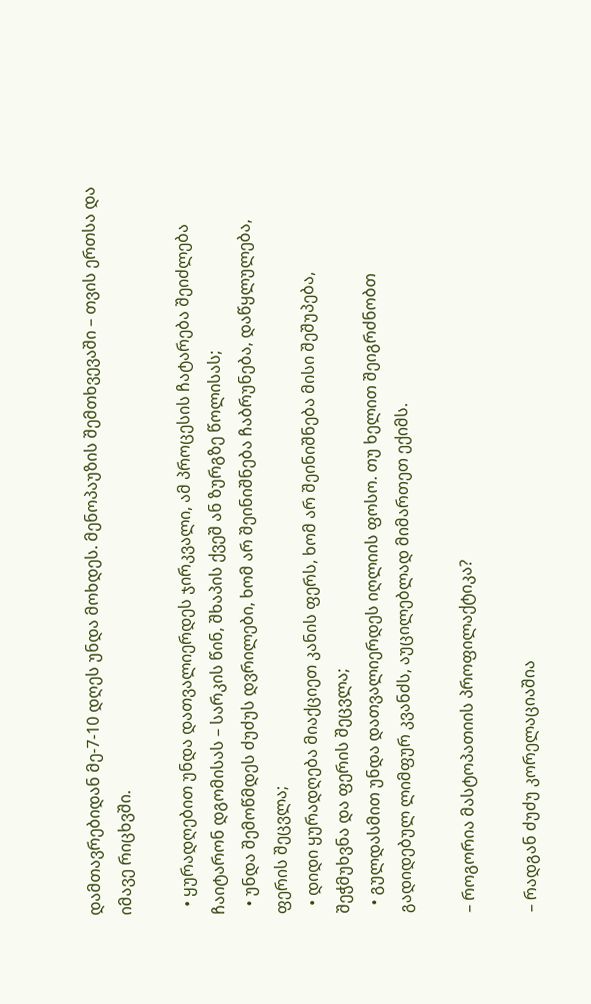დამთავრებიდან მე-7-10 დღეს უნდა მოხდეს. მენოპაუზის შემთხვევაში – თვის ერთსა და იმავე რიცხვში.

  • ყურადღებით უნდა დათვალიერდეს ჯირკვალი, ამ პროცესის ჩატარება შეიძლება ჩაიტარონ დგომისას – სარკის წინ, შხაპის ქვეშ ან ზურგზე წოლისას;
  • უნდა შემოწმდეს ძუძუს დვრილები, ხომ არ შეინიშნება ჩაბრუნება, დაწყლულება, ფერის შეცვლა;
  • დიდი ყურადღება მიაქციეთ კანის ფერს, ხომ არ შეინიშნება მისი შეშუპება, შეჭმუხვნა და ფერის შეცვლა;
  • გულდასმით უნდა დათვალიერდეს იღლიის ფოსო. თუ ხელით შეიგრძნობთ გადიდებულ ლიმფურ კვანძს, აუცილებლად მიმართეთ ექიმს.

– როგორია მასტოპათიის პროფილაქტიკა?

– რადგან ძუძუ კორელაციაშია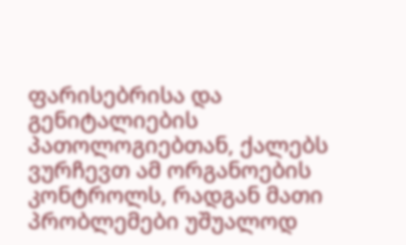ფარისებრისა და გენიტალიების პათოლოგიებთან, ქალებს ვურჩევთ ამ ორგანოების კონტროლს, რადგან მათი პრობლემები უშუალოდ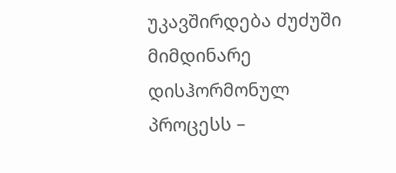უკავშირდება ძუძუში მიმდინარე დისჰორმონულ პროცესს –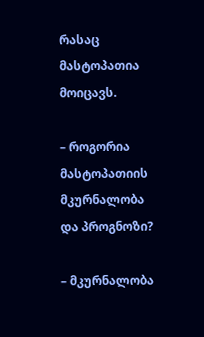რასაც მასტოპათია მოიცავს.

– როგორია მასტოპათიის მკურნალობა და პროგნოზი?

– მკურნალობა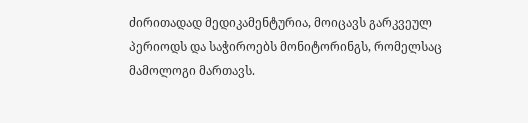ძირითადად მედიკამენტურია, მოიცავს გარკვეულ პერიოდს და საჭიროებს მონიტორინგს, რომელსაც მამოლოგი მართავს.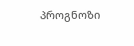პროგნოზი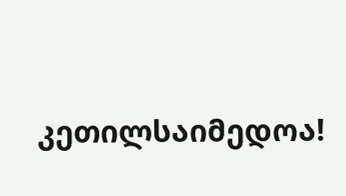კეთილსაიმედოა!